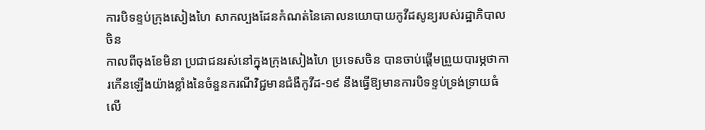ការបិទខ្ទប់ក្រុងសៀងហៃ សាកល្បងដែនកំណត់នៃគោលនយោបាយកូវីដសូន្យរបស់រដ្ឋាភិបាលចិន
កាលពីចុងខែមិនា ប្រជាជនរស់នៅក្នុងក្រុងសៀងហៃ ប្រទេសចិន បានចាប់ផ្ដើមព្រួយបារម្ភថាការកើនឡើងយ៉ាងខ្លាំងនៃចំនួនករណីវិជ្ជមានជំងឺកូវីដ-១៩ នឹងធ្វើឱ្យមានការបិទខ្ទប់ទ្រង់ទ្រាយធំលើ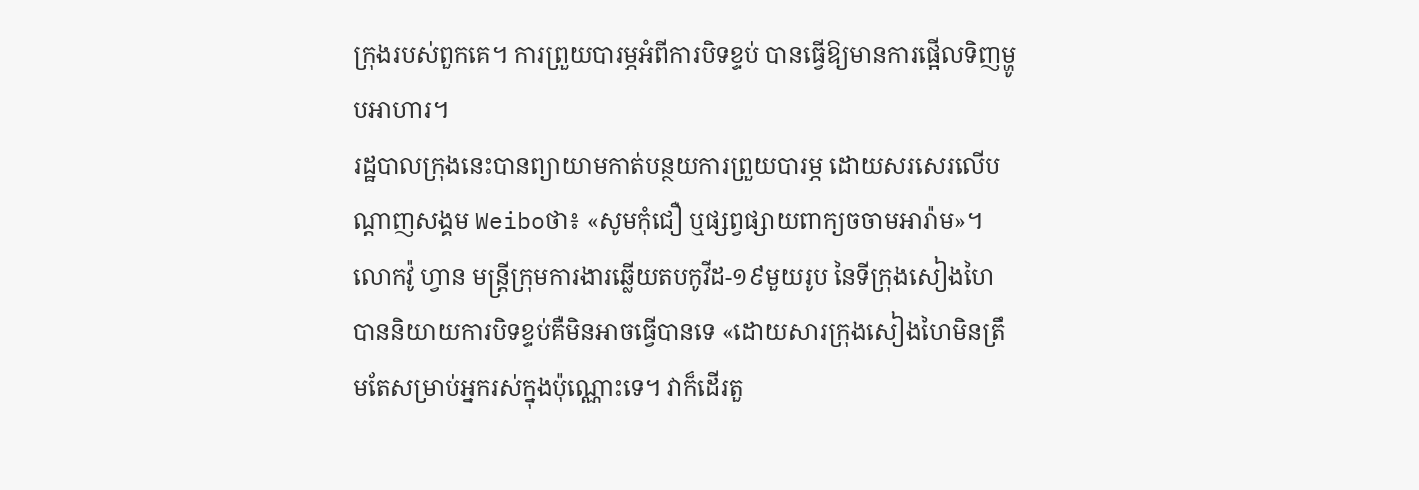ក្រុងរបស់ពួកគេ។ ការព្រួយបារម្ភអំពីការបិទខ្ទប់ បានធ្វើឱ្យមានការផ្អើលទិញម្ហូបអាហារ។
រដ្ឋបាលក្រុងនេះបានព្យាយាមកាត់បន្ថយការព្រួយបារម្ភ ដោយសរសេរលើបណ្ដាញសង្គម Weiboថា៖ «សូមកុំជឿ ឬផ្សព្វផ្សាយពាក្យចចាមអារ៉ាម»។ លោកវ៉ូ ហ្វាន មន្ត្រីក្រុមការងារឆ្លើយតបកូវីដ-១៩មួយរូប នៃទីក្រុងសៀងហៃបាននិយាយការបិទខ្ទប់គឺមិនអាចធ្វើបានទេ «ដោយសារក្រុងសៀងហៃមិនត្រឹមតែសម្រាប់អ្នករស់ក្នុងប៉ុណ្ណោះទេ។ វាក៏ដើរតួ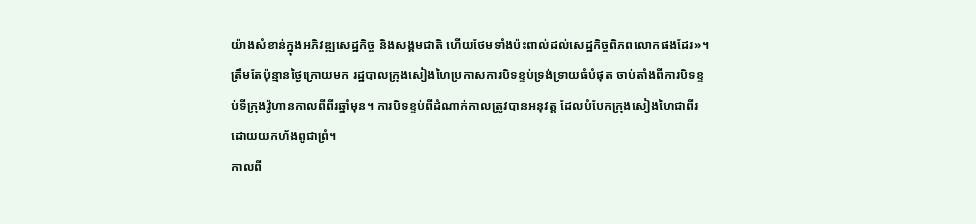យ៉ាងសំខាន់ក្នុងអភិវឌ្ឍសេដ្ឋកិច្ច និងសង្គមជាតិ ហើយថែមទាំងប៉ះពាល់ដល់សេដ្ឋកិច្ចពិភពលោកផងដែរ»។
ត្រឹមតែប៉ុន្មានថ្ងៃក្រោយមក រដ្ឋបាលក្រុងសៀងហៃប្រកាសការបិទខ្ទប់ទ្រង់ទ្រាយធំបំផុត ចាប់តាំងពីការបិទខ្ទប់ទីក្រុងវ៉ូហានកាលពីពីរឆ្នាំមុន។ ការបិទខ្ទប់ពីដំណាក់កាលត្រូវបានអនុវត្ត ដែលបំបែកក្រុងសៀងហៃជាពីរ ដោយយកហ័ងពូជាព្រំ។
កាលពី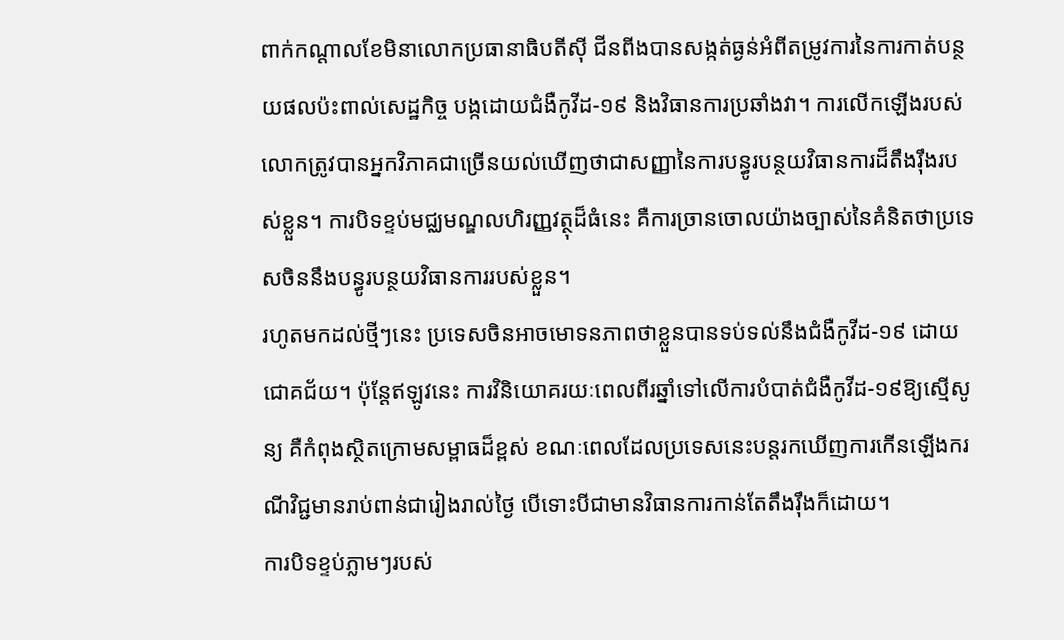ពាក់កណ្ដាលខែមិនាលោកប្រធានាធិបតីស៊ី ជីនពីងបានសង្កត់ធ្ងន់អំពីតម្រូវការនៃការកាត់បន្ថយផលប៉ះពាល់សេដ្ឋកិច្ច បង្កដោយជំងឺកូវីដ-១៩ និងវិធានការប្រឆាំងវា។ ការលើកឡើងរបស់លោកត្រូវបានអ្នកវិភាគជាច្រើនយល់ឃើញថាជាសញ្ញានៃការបន្ធូរបន្ថយវិធានការដ៏តឹងរ៉ឹងរបស់ខ្លួន។ ការបិទខ្ទប់មជ្ឈមណ្ឌលហិរញ្ញវត្ថុដ៏ធំនេះ គឺការច្រានចោលយ៉ាងច្បាស់នៃគំនិតថាប្រទេសចិននឹងបន្ធូរបន្ថយវិធានការរបស់ខ្លួន។
រហូតមកដល់ថ្មីៗនេះ ប្រទេសចិនអាចមោទនភាពថាខ្លួនបានទប់ទល់នឹងជំងឺកូវីដ-១៩ ដោយជោគជ័យ។ ប៉ុន្តែឥឡូវនេះ ការវិនិយោគរយៈពេលពីរឆ្នាំទៅលើការបំបាត់ជំងឺកូវីដ-១៩ឱ្យស្មើសូន្យ គឺកំពុងស្ថិតក្រោមសម្ពាធដ៏ខ្ពស់ ខណៈពេលដែលប្រទេសនេះបន្តរកឃើញការកើនឡើងករណីវិជ្ជមានរាប់ពាន់ជារៀងរាល់ថ្ងៃ បើទោះបីជាមានវិធានការកាន់តែតឹងរ៉ឹងក៏ដោយ។
ការបិទខ្ទប់ភ្លាមៗរបស់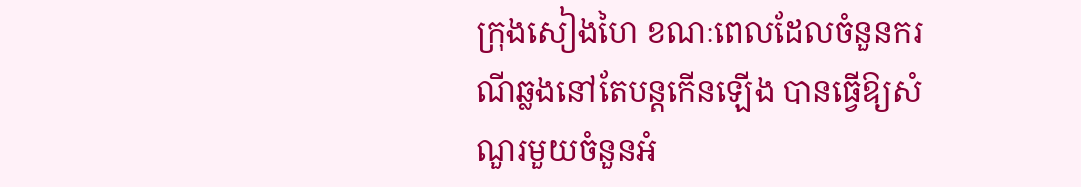ក្រុងសៀងហៃ ខណៈពេលដែលចំនួនករណីឆ្លងនៅតែបន្តកើនឡើង បានធ្វើឱ្យសំណួរមួយចំនួនអំ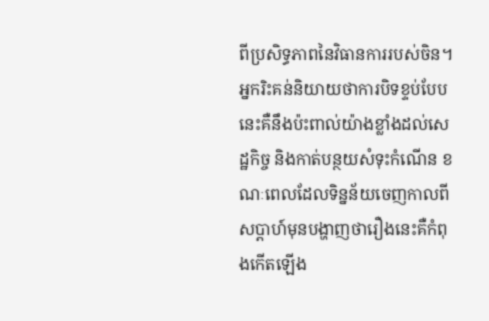ពីប្រសិទ្ធភាពនៃវិធានការរបស់ចិន។ អ្នករិះគន់និយាយថាការបិទខ្ទប់បែបនេះគឺនឹងប៉ះពាល់យ៉ាងខ្លាំងដល់សេដ្ឋកិច្ច និងកាត់បន្ថយសំទុះកំណើន ខណៈពេលដែលទិន្នន័យចេញកាលពីសប្ដាហ៍មុនបង្ហាញថារឿងនេះគឺកំពុងកើតឡើង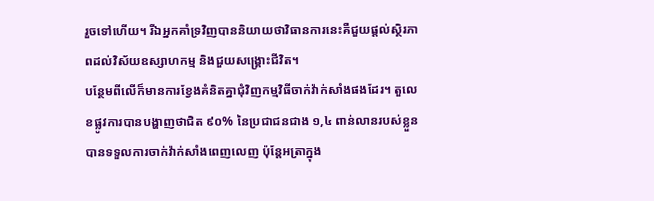រួចទៅហើយ។ រីឯអ្នកគាំទ្រវិញបាននិយាយថាវិធានការនេះគឺជួយផ្ដល់ស្ថិរភាពដល់វិស័យឧស្សាហកម្ម និងជួយសង្គ្រោះជីវិត។
បន្ថែមពីលើក៏មានការខ្វែងគំនិតគ្នាជុំវិញកម្មវិធីចាក់វ៉ាក់សាំងផងដែរ។ តួលេខផ្លូវការបានបង្ហាញថាជិត ៩០% នៃប្រជាជនជាង ១,៤ ពាន់លានរបស់ខ្លួនបានទទួលការចាក់វ៉ាក់សាំងពេញលេញ ប៉ុន្តែអត្រាក្នុង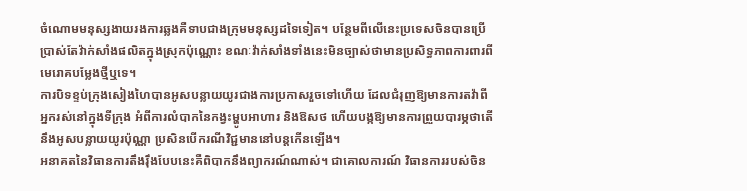ចំណោមមនុស្សងាយរងការឆ្លងគឺទាបជាងក្រុមមនុស្សដទៃទៀត។ បន្ថែមពីលើនេះប្រទេសចិនបានប្រើប្រាស់តែវ៉ាក់សាំងផលិតក្នុងស្រុកប៉ុណ្ណោះ ខណៈវ៉ាក់សាំងទាំងនេះមិនច្បាស់ថាមានប្រសិទ្ធភាពការពារពីមេរោគបម្លែងថ្មីឬទេ។
ការបិទខ្ទប់ក្រុងសៀងហៃបានអូសបន្លាយយូរជាងការប្រកាសរួចទៅហើយ ដែលជំរុញឱ្យមានការតវ៉ាពីអ្នករស់នៅក្នុងទីក្រុង អំពីការលំបាកនៃកង្វះម្ហូបអាហារ និងឱសថ ហើយបង្កឱ្យមានការព្រួយបារម្ភថាតើនឹងអូសបន្លាយយូរប៉ុណ្ណា ប្រសិនបើករណីវិជ្ជមាននៅបន្តកើនឡើង។
អនាគតនៃវិធានការតឹងរ៉ឹងបែបនេះគឺពិបាកនឹងព្យាករណ៍ណាស់។ ជាគោលការណ៍ វិធានការរបស់ចិន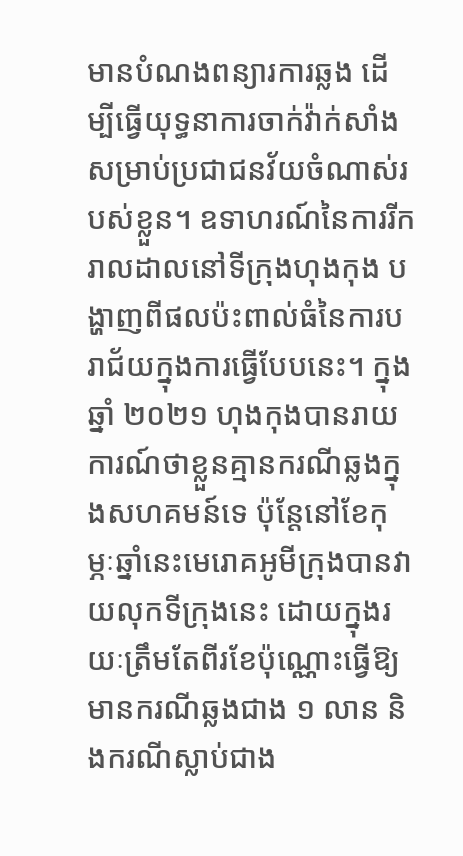មានបំណងពន្យារការឆ្លង ដើម្បីធ្វើយុទ្ធនាការចាក់វ៉ាក់សាំងសម្រាប់ប្រជាជនវ័យចំណាស់របស់ខ្លួន។ ឧទាហរណ៍នៃការរីករាលដាលនៅទីក្រុងហុងកុង បង្ហាញពីផលប៉ះពាល់ធំនៃការបរាជ័យក្នុងការធ្វើបែបនេះ។ ក្នុងឆ្នាំ ២០២១ ហុងកុងបានរាយការណ៍ថាខ្លួនគ្មានករណីឆ្លងក្នុងសហគមន៍ទេ ប៉ុន្តែនៅខែកុម្ភៈឆ្នាំនេះមេរោគអូមីក្រុងបានវាយលុកទីក្រុងនេះ ដោយក្នុងរយៈត្រឹមតែពីរខែប៉ុណ្ណោះធ្វើឱ្យមានករណីឆ្លងជាង ១ លាន និងករណីស្លាប់ជាង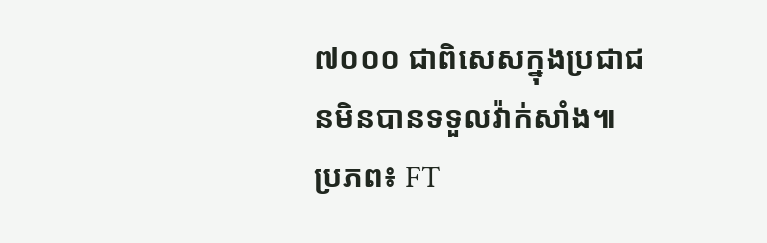៧០០០ ជាពិសេសក្នុងប្រជាជនមិនបានទទួលវ៉ាក់សាំង៕
ប្រភព៖ FT